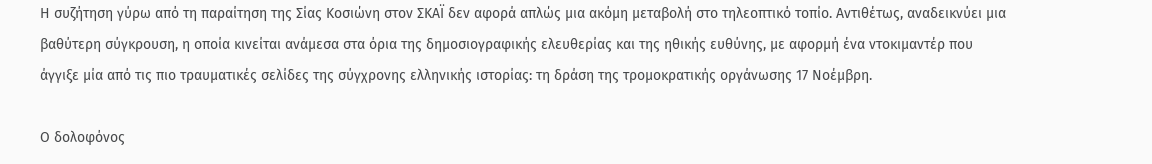Η συζήτηση γύρω από τη παραίτηση της Σίας Κοσιώνη στον ΣΚΑΪ δεν αφορά απλώς μια ακόμη μεταβολή στο τηλεοπτικό τοπίο. Αντιθέτως, αναδεικνύει μια βαθύτερη σύγκρουση, η οποία κινείται ανάμεσα στα όρια της δημοσιογραφικής ελευθερίας και της ηθικής ευθύνης, με αφορμή ένα ντοκιμαντέρ που άγγιξε μία από τις πιο τραυματικές σελίδες της σύγχρονης ελληνικής ιστορίας: τη δράση της τρομοκρατικής οργάνωσης 17 Νοέμβρη.

Ο δολοφόνος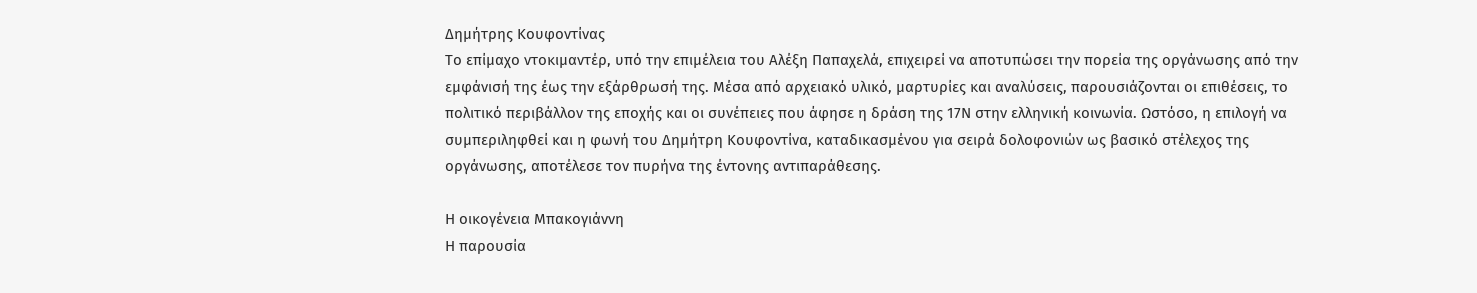Δημήτρης Κουφοντίνας
Το επίμαχο ντοκιμαντέρ, υπό την επιμέλεια του Αλέξη Παπαχελά, επιχειρεί να αποτυπώσει την πορεία της οργάνωσης από την εμφάνισή της έως την εξάρθρωσή της. Μέσα από αρχειακό υλικό, μαρτυρίες και αναλύσεις, παρουσιάζονται οι επιθέσεις, το πολιτικό περιβάλλον της εποχής και οι συνέπειες που άφησε η δράση της 17Ν στην ελληνική κοινωνία. Ωστόσο, η επιλογή να συμπεριληφθεί και η φωνή του Δημήτρη Κουφοντίνα, καταδικασμένου για σειρά δολοφονιών ως βασικό στέλεχος της οργάνωσης, αποτέλεσε τον πυρήνα της έντονης αντιπαράθεσης.

Η οικογένεια Μπακογιάννη
Η παρουσία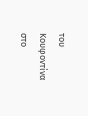του Κουφοντίνα στο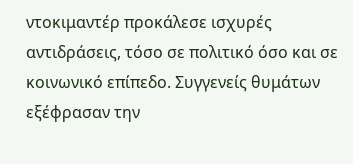ντοκιμαντέρ προκάλεσε ισχυρές αντιδράσεις, τόσο σε πολιτικό όσο και σε κοινωνικό επίπεδο. Συγγενείς θυμάτων εξέφρασαν την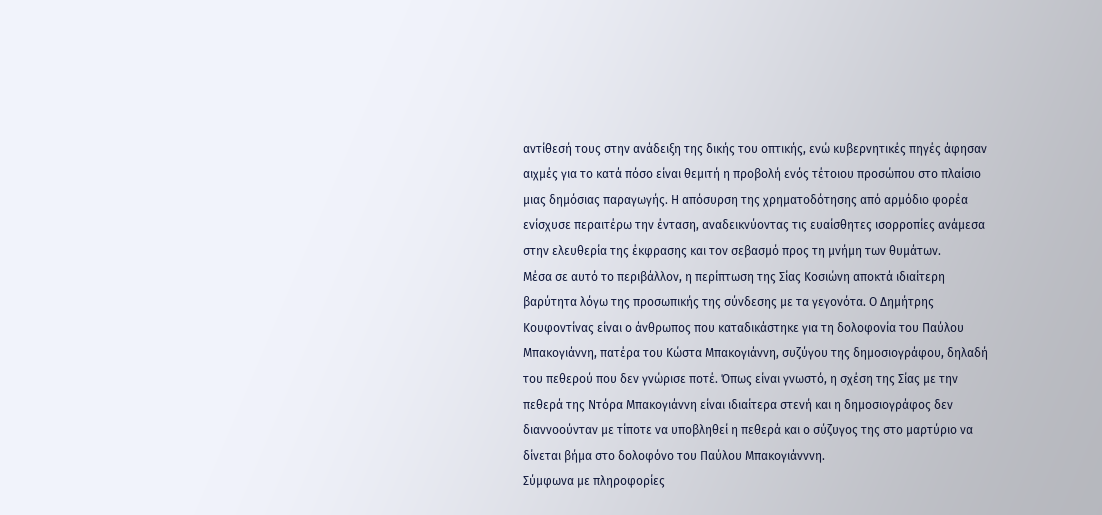αντίθεσή τους στην ανάδειξη της δικής του οπτικής, ενώ κυβερνητικές πηγές άφησαν αιχμές για το κατά πόσο είναι θεμιτή η προβολή ενός τέτοιου προσώπου στο πλαίσιο μιας δημόσιας παραγωγής. Η απόσυρση της χρηματοδότησης από αρμόδιο φορέα ενίσχυσε περαιτέρω την ένταση, αναδεικνύοντας τις ευαίσθητες ισορροπίες ανάμεσα στην ελευθερία της έκφρασης και τον σεβασμό προς τη μνήμη των θυμάτων.
Μέσα σε αυτό το περιβάλλον, η περίπτωση της Σίας Κοσιώνη αποκτά ιδιαίτερη βαρύτητα λόγω της προσωπικής της σύνδεσης με τα γεγονότα. Ο Δημήτρης Κουφοντίνας είναι ο άνθρωπος που καταδικάστηκε για τη δολοφονία του Παύλου Μπακογιάννη, πατέρα του Κώστα Μπακογιάννη, συζύγου της δημοσιογράφου, δηλαδή του πεθερού που δεν γνώρισε ποτέ. Όπως είναι γνωστό, η σχέση της Σίας με την πεθερά της Ντόρα Μπακογιάννη είναι ιδιαίτερα στενή και η δημοσιογράφος δεν διαννοούνταν με τίποτε να υποβληθεί η πεθερά και ο σύζυγος της στο μαρτύριο να δίνεται βήμα στο δολοφόνο του Παύλου Μπακογιάνννη.
Σύμφωνα με πληροφορίες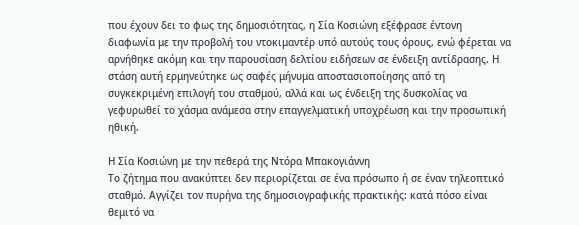που έχουν δει το φως της δημοσιότητας, η Σία Κοσιώνη εξέφρασε έντονη διαφωνία με την προβολή του ντοκιμαντέρ υπό αυτούς τους όρους, ενώ φέρεται να αρνήθηκε ακόμη και την παρουσίαση δελτίου ειδήσεων σε ένδειξη αντίδρασης. Η στάση αυτή ερμηνεύτηκε ως σαφές μήνυμα αποστασιοποίησης από τη συγκεκριμένη επιλογή του σταθμού, αλλά και ως ένδειξη της δυσκολίας να γεφυρωθεί το χάσμα ανάμεσα στην επαγγελματική υποχρέωση και την προσωπική ηθική.

Η Σία Κοσιώνη με την πεθερά της Ντόρα Μπακογιάννη
Το ζήτημα που ανακύπτει δεν περιορίζεται σε ένα πρόσωπο ή σε έναν τηλεοπτικό σταθμό. Αγγίζει τον πυρήνα της δημοσιογραφικής πρακτικής: κατά πόσο είναι θεμιτό να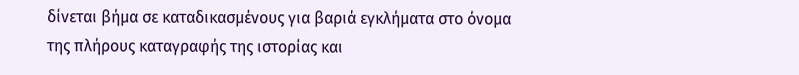δίνεται βήμα σε καταδικασμένους για βαριά εγκλήματα στο όνομα της πλήρους καταγραφής της ιστορίας και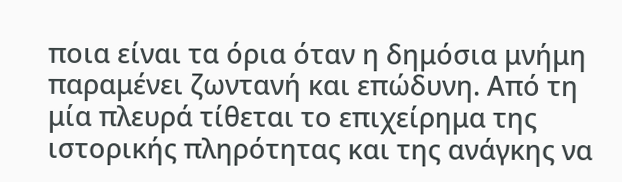ποια είναι τα όρια όταν η δημόσια μνήμη παραμένει ζωντανή και επώδυνη. Από τη μία πλευρά τίθεται το επιχείρημα της ιστορικής πληρότητας και της ανάγκης να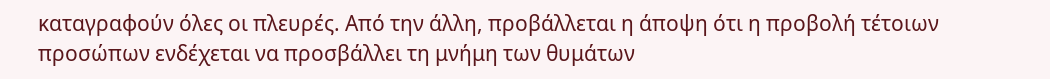καταγραφούν όλες οι πλευρές. Από την άλλη, προβάλλεται η άποψη ότι η προβολή τέτοιων προσώπων ενδέχεται να προσβάλλει τη μνήμη των θυμάτων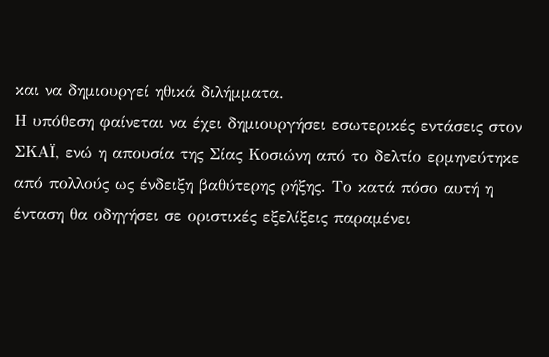και να δημιουργεί ηθικά διλήμματα.
Η υπόθεση φαίνεται να έχει δημιουργήσει εσωτερικές εντάσεις στον ΣΚΑΪ, ενώ η απουσία της Σίας Κοσιώνη από το δελτίο ερμηνεύτηκε από πολλούς ως ένδειξη βαθύτερης ρήξης. Το κατά πόσο αυτή η ένταση θα οδηγήσει σε οριστικές εξελίξεις παραμένει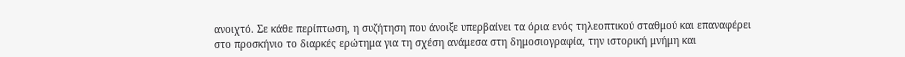ανοιχτό. Σε κάθε περίπτωση, η συζήτηση που άνοιξε υπερβαίνει τα όρια ενός τηλεοπτικού σταθμού και επαναφέρει στο προσκήνιο το διαρκές ερώτημα για τη σχέση ανάμεσα στη δημοσιογραφία, την ιστορική μνήμη και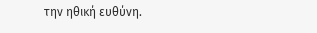την ηθική ευθύνη.